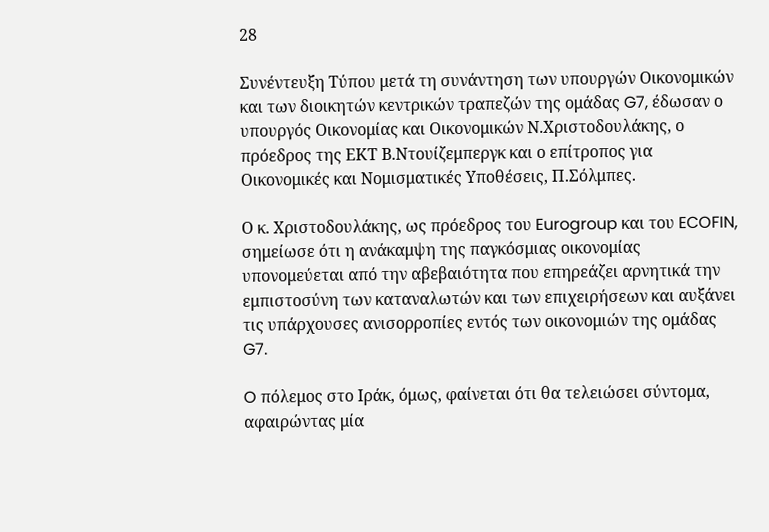28

Συνέντευξη Tύπου μετά τη συνάντηση των υπουργών Οικονομικών και των διοικητών κεντρικών τραπεζών της ομάδας G7, έδωσαν ο υπουργός Οικονομίας και Οικονομικών Ν.Χριστοδουλάκης, ο πρόεδρος της ΕΚΤ Β.Ντουίζεμπεργκ και ο επίτροπος για Οικονομικές και Νομισματικές Υποθέσεις, Π.Σόλμπες.

Ο κ. Χριστοδουλάκης, ως πρόεδρος του Eurogroup και του ECOFIN, σημείωσε ότι η ανάκαμψη της παγκόσμιας οικονομίας υπονομεύεται από την αβεβαιότητα που επηρεάζει αρνητικά την εμπιστοσύνη των καταναλωτών και των επιχειρήσεων και αυξάνει τις υπάρχουσες ανισορροπίες εντός των οικονομιών της ομάδας G7.

O πόλεμος στο Ιράκ, όμως, φαίνεται ότι θα τελειώσει σύντομα, αφαιρώντας μία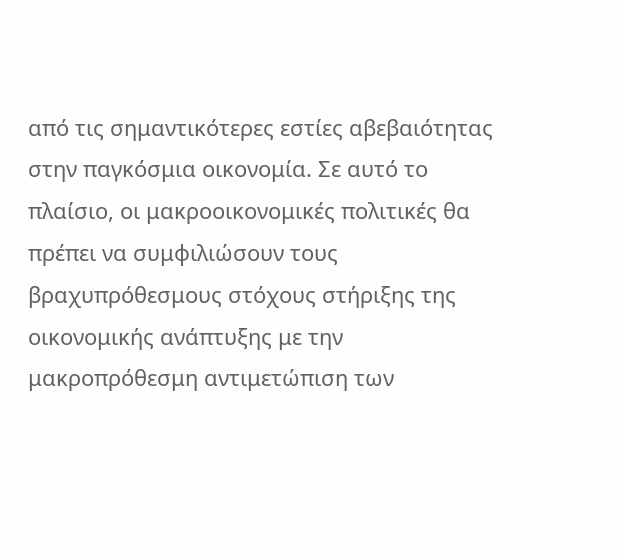από τις σημαντικότερες εστίες αβεβαιότητας στην παγκόσμια οικονομία. Σε αυτό το πλαίσιο, οι μακροοικονομικές πολιτικές θα πρέπει να συμφιλιώσουν τους βραχυπρόθεσμους στόχους στήριξης της οικονομικής ανάπτυξης με την μακροπρόθεσμη αντιμετώπιση των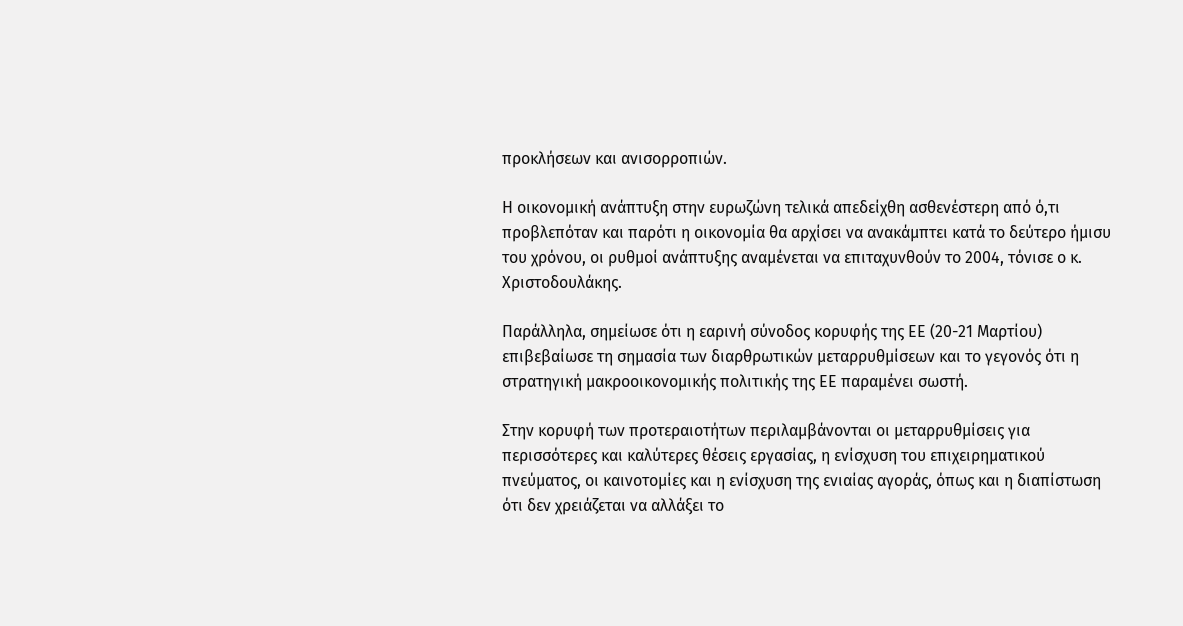προκλήσεων και ανισορροπιών.

Η οικονομική ανάπτυξη στην ευρωζώνη τελικά απεδείχθη ασθενέστερη από ό,τι προβλεπόταν και παρότι η οικονομία θα αρχίσει να ανακάμπτει κατά το δεύτερο ήμισυ του χρόνου, οι ρυθμοί ανάπτυξης αναμένεται να επιταχυνθούν το 2004, τόνισε ο κ. Χριστοδουλάκης.

Παράλληλα, σημείωσε ότι η εαρινή σύνοδος κορυφής της ΕΕ (20-21 Μαρτίου) επιβεβαίωσε τη σημασία των διαρθρωτικών μεταρρυθμίσεων και το γεγονός ότι η στρατηγική μακροοικονομικής πολιτικής της ΕΕ παραμένει σωστή.

Στην κορυφή των προτεραιοτήτων περιλαμβάνονται οι μεταρρυθμίσεις για περισσότερες και καλύτερες θέσεις εργασίας, η ενίσχυση του επιχειρηματικού πνεύματος, οι καινοτομίες και η ενίσχυση της ενιαίας αγοράς, όπως και η διαπίστωση ότι δεν χρειάζεται να αλλάξει το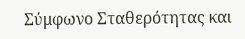Σύμφωνο Σταθερότητας και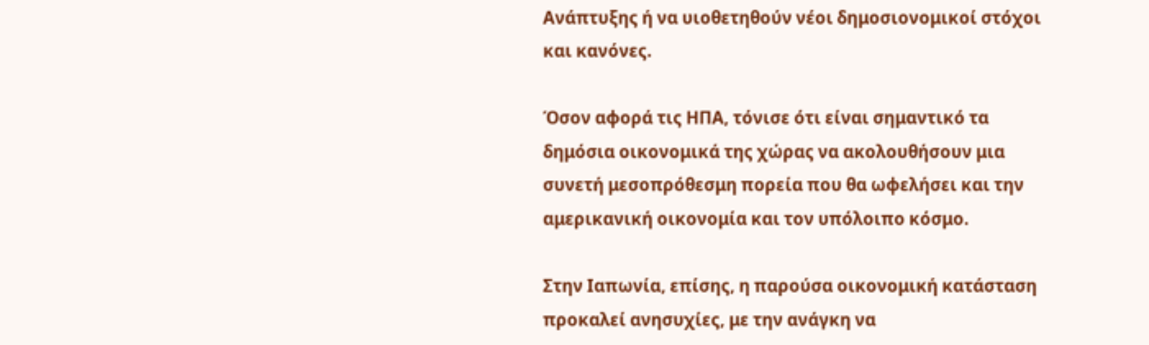Ανάπτυξης ή να υιοθετηθούν νέοι δημοσιονομικοί στόχοι και κανόνες.

Όσον αφορά τις ΗΠΑ, τόνισε ότι είναι σημαντικό τα δημόσια οικονομικά της χώρας να ακολουθήσουν μια συνετή μεσοπρόθεσμη πορεία που θα ωφελήσει και την αμερικανική οικονομία και τον υπόλοιπο κόσμο.

Στην Ιαπωνία, επίσης, η παρούσα οικονομική κατάσταση προκαλεί ανησυχίες, με την ανάγκη να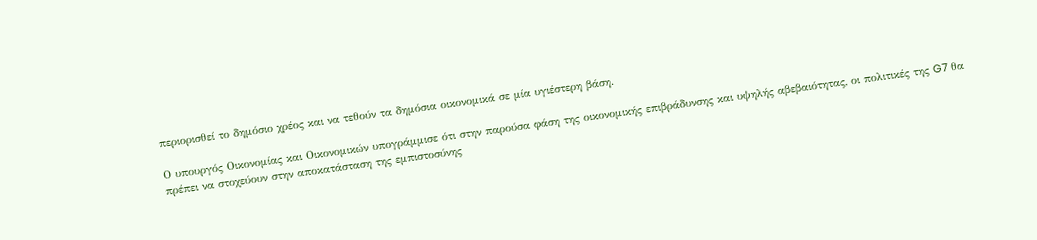περιορισθεί το δημόσιο χρέος και να τεθούν τα δημόσια οικονομικά σε μία υγιέστερη βάση.

Ο υπουργός Οικονομίας και Οικονομικών υπογράμμισε ότι στην παρούσα φάση της οικονομικής επιβράδυνσης και υψηλής αβεβαιότητας, οι πολιτικές της G7 θα πρέπει να στοχεύουν στην αποκατάσταση της εμπιστοσύνης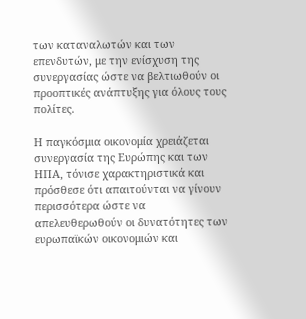των καταναλωτών και των επενδυτών, με την ενίσχυση της συνεργασίας ώστε να βελτιωθούν οι προοπτικές ανάπτυξης για όλους τους πολίτες.

Η παγκόσμια οικονομία χρειάζεται συνεργασία της Ευρώπης και των ΗΠΑ, τόνισε χαρακτηριστικά και πρόσθεσε ότι απαιτούνται να γίνουν περισσότερα ώστε να απελευθερωθούν οι δυνατότητες των ευρωπαϊκών οικονομιών και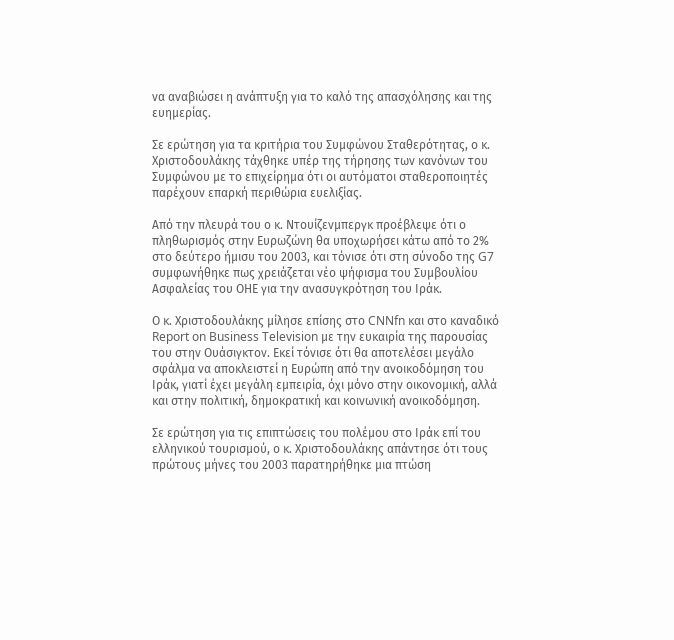να αναβιώσει η ανάπτυξη για το καλό της απασχόλησης και της ευημερίας.

Σε ερώτηση για τα κριτήρια του Συμφώνου Σταθερότητας, ο κ. Χριστοδουλάκης τάχθηκε υπέρ της τήρησης των κανόνων του Συμφώνου με το επιχείρημα ότι οι αυτόματοι σταθεροποιητές παρέχουν επαρκή περιθώρια ευελιξίας.

Από την πλευρά του ο κ. Ντουίζενμπεργκ προέβλεψε ότι ο πληθωρισμός στην Ευρωζώνη θα υποχωρήσει κάτω από το 2% στο δεύτερο ήμισυ του 2003, και τόνισε ότι στη σύνοδο της G7 συμφωνήθηκε πως χρειάζεται νέο ψήφισμα του Συμβουλίου Ασφαλείας του ΟΗΕ για την ανασυγκρότηση του Ιράκ.

Ο κ. Χριστοδουλάκης μίλησε επίσης στο CNNfn και στο καναδικό Report on Business Television με την ευκαιρία της παρουσίας του στην Ουάσιγκτον. Εκεί τόνισε ότι θα αποτελέσει μεγάλο σφάλμα να αποκλειστεί η Ευρώπη από την ανοικοδόμηση του Ιράκ, γιατί έχει μεγάλη εμπειρία, όχι μόνο στην οικονομική, αλλά και στην πολιτική, δημοκρατική και κοινωνική ανοικοδόμηση.

Σε ερώτηση για τις επιπτώσεις του πολέμου στο Ιράκ επί του ελληνικού τουρισμού, ο κ. Χριστοδουλάκης απάντησε ότι τους πρώτους μήνες του 2003 παρατηρήθηκε μια πτώση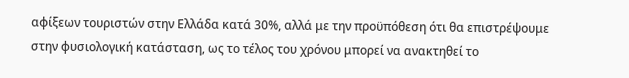αφίξεων τουριστών στην Ελλάδα κατά 30%, αλλά με την προϋπόθεση ότι θα επιστρέψουμε στην φυσιολογική κατάσταση, ως το τέλος του χρόνου μπορεί να ανακτηθεί το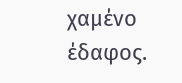χαμένο έδαφος.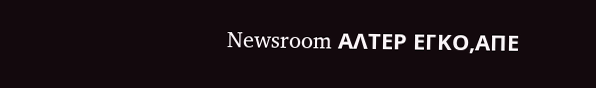Newsroom ΑΛΤΕΡ ΕΓΚΟ,ΑΠΕ